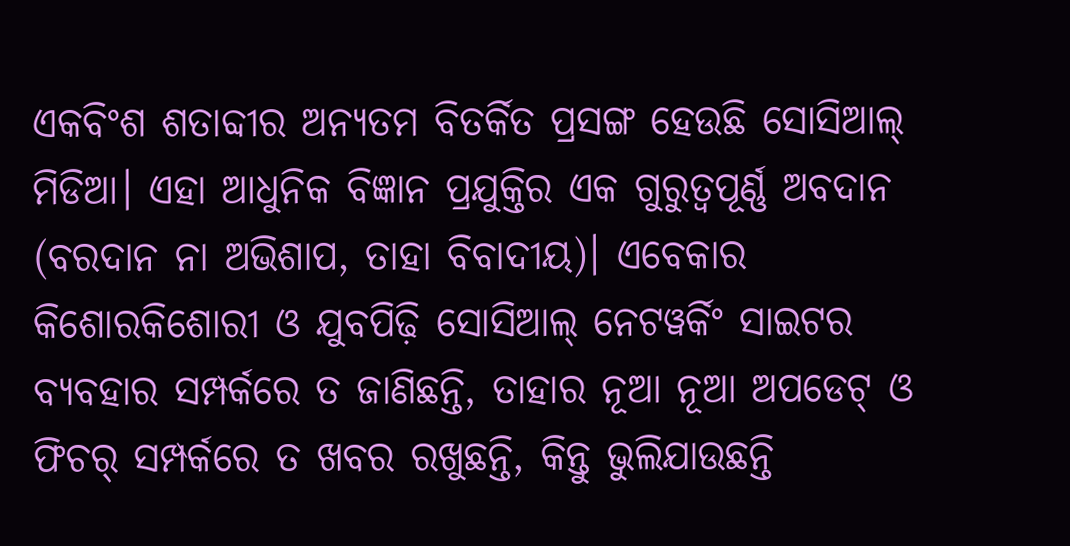ଏକବିଂଶ ଶତାବ୍ଦୀର ଅନ୍ୟତମ ବିତର୍କିତ ପ୍ରସଙ୍ଗ ହେଉଛି ସୋସିଆଲ୍ ମିଡିଆ। ଏହା ଆଧୁନିକ ବିଜ୍ଞାନ ପ୍ରଯୁକ୍ତିର ଏକ ଗୁରୁତ୍ୱପୂର୍ଣ୍ଣ ଅବଦାନ (ବରଦାନ ନା ଅଭିଶାପ, ତାହା ବିବାଦୀୟ)। ଏବେକାର କିଶୋରକିଶୋରୀ ଓ ଯୁବପିଢ଼ି ସୋସିଆଲ୍ ନେଟୱର୍କିଂ ସାଇଟର ବ୍ୟବହାର ସମ୍ପର୍କରେ ତ ଜାଣିଛନ୍ତି, ତାହାର ନୂଆ ନୂଆ ଅପଡେଟ୍ ଓ ଫିଚର୍ ସମ୍ପର୍କରେ ତ ଖବର ରଖୁଛନ୍ତି, କିନ୍ତୁ ଭୁଲିଯାଉଛନ୍ତି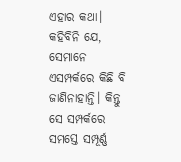ଏହାର କଥା। କହିବିନି ଯେ, ସେମାନେ ଏସମ୍ପର୍କରେ କିଛି ବି ଜାଣିନାହାନ୍ତି। କିନ୍ତୁ ସେ ସମ୍ପର୍କରେ ସମସ୍ତେ ସମ୍ପୂର୍ଣ୍ଣ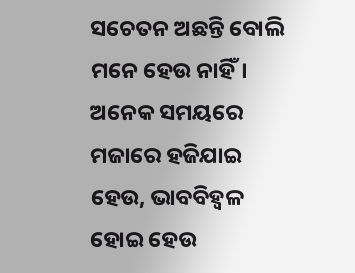ସଚେତନ ଅଛନ୍ତି ବୋଲି ମନେ ହେଉ ନାହିଁ।
ଅନେକ ସମୟରେ ମଜାରେ ହଜିଯାଇ ହେଉ, ଭାବବିହ୍ୱଳ ହୋଇ ହେଉ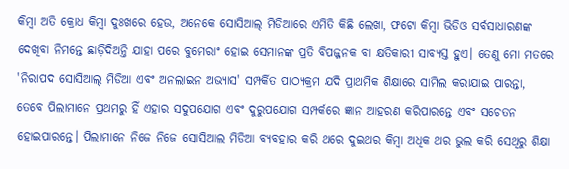କିମ୍ବା ଅତି କ୍ରୋଧ କିମ୍ବା ଦୁଃଖରେ ହେଉ, ଅନେକେ ସୋସିଆଲ୍ ମିଡିଆରେ ଏମିତି କିଛି ଲେଖା, ଫଟୋ କିମ୍ବା ଭିଡିଓ ସର୍ବସାଧାରଣଙ୍କ ଦେଖିବା ନିମନ୍ତେ ଛାଡ଼ିଦିଅନ୍ତି ଯାହା ପରେ ବୁମେରାଂ ହୋଇ ସେମାନଙ୍କ ପ୍ରତି ବିପଜ୍ଜନକ ବା କ୍ଷତିକାରୀ ସାବ୍ୟସ୍ତ ହୁଏ। ତେଣୁ ମୋ ମତରେ 'ନିରାପଦ ସୋସିଆଲ୍ ମିଡିଆ ଏବଂ ଅନଲାଇନ ଅଭ୍ୟାସ' ସମ୍ପର୍କିତ ପାଠ୍ୟକ୍ରମ ଯଦି ପ୍ରାଥମିକ ଶିକ୍ଷାରେ ସାମିଲ କରାଯାଇ ପାରନ୍ତା, ତେବେ ପିଲାମାନେ ପ୍ରଥମରୁ ହିଁ ଏହାର ସଦୁପଯୋଗ ଏବଂ ଦୁରୁପଯୋଗ ସମ୍ପର୍କରେ ଜ୍ଞାନ ଆହରଣ କରିପାରନ୍ତେ ଏବଂ ସଚେତନ ହୋଇପାରନ୍ତେ। ପିଲାମାନେ ନିଜେ ନିଜେ ସୋସିଆଲ ମିଡିଆ ବ୍ୟବହାର କରି ଥରେ ଦୁଇଥର କିମ୍ବା ଅଧିକ ଥର ଭୁଲ କରି ସେଥିରୁ ଶିକ୍ଷା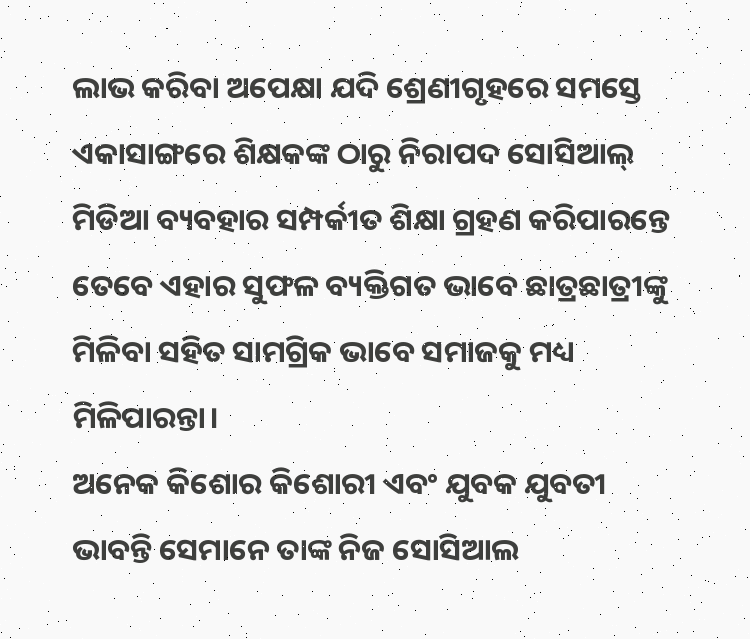ଲାଭ କରିବା ଅପେକ୍ଷା ଯଦି ଶ୍ରେଣୀଗୃହରେ ସମସ୍ତେ ଏକାସାଙ୍ଗରେ ଶିକ୍ଷକଙ୍କ ଠାରୁ ନିରାପଦ ସୋସିଆଲ୍ ମିଡିଆ ବ୍ୟବହାର ସମ୍ପର୍କୀତ ଶିକ୍ଷା ଗ୍ରହଣ କରିପାରନ୍ତେ ତେବେ ଏହାର ସୁଫଳ ବ୍ୟକ୍ତିଗତ ଭାବେ ଛାତ୍ରଛାତ୍ରୀଙ୍କୁ ମିଳିବା ସହିତ ସାମଗ୍ରିକ ଭାବେ ସମାଜକୁ ମଧ୍ୟ ମିଳିପାରନ୍ତା।
ଅନେକ କିଶୋର କିଶୋରୀ ଏବଂ ଯୁବକ ଯୁବତୀ ଭାବନ୍ତି ସେମାନେ ତାଙ୍କ ନିଜ ସୋସିଆଲ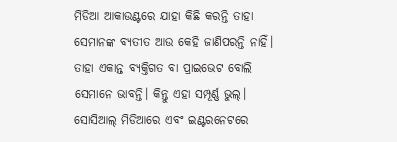ମିଡିଆ ଆକାଉଣ୍ଟରେ ଯାହା କିଛି କରନ୍ତି ତାହା ସେମାନଙ୍କ ବ୍ୟତୀତ ଆଉ କେହି ଜାଣିପରନ୍ତି ନାହିଁ। ତାହା ଏକାନ୍ତ ବ୍ୟକ୍ତିଗତ ବା ପ୍ରାଇଭେଟ ବୋଲି ସେମାନେ ଭାବନ୍ତି। କିନ୍ତୁ ଏହା ସମ୍ପୂର୍ଣ୍ଣ ଭୁଲ୍। ସୋସିଆଲ୍ ମିଡିଆରେ ଏବଂ ଇଣ୍ଟରନେଟରେ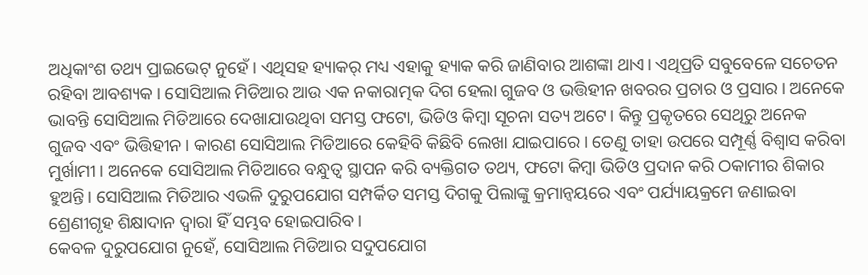ଅଧିକାଂଶ ତଥ୍ୟ ପ୍ରାଇଭେଟ୍ ନୁହେଁ। ଏଥିସହ ହ୍ୟାକର୍ ମଧ୍ୟ ଏହାକୁ ହ୍ୟାକ କରି ଜାଣିବାର ଆଶଙ୍କା ଥାଏ। ଏଥିପ୍ରତି ସବୁବେଳେ ସଚେତନ ରହିବା ଆବଶ୍ୟକ। ସୋସିଆଲ ମିଡିଆର ଆଉ ଏକ ନକାରାତ୍ମକ ଦିଗ ହେଲା ଗୁଜବ ଓ ଭତ୍ତିହୀନ ଖବରର ପ୍ରଚାର ଓ ପ୍ରସାର। ଅନେକେ ଭାବନ୍ତି ସୋସିଆଲ ମିଡିଆରେ ଦେଖାଯାଉଥିବା ସମସ୍ତ ଫଟୋ, ଭିଡିଓ କିମ୍ବା ସୂଚନା ସତ୍ୟ ଅଟେ। କିନ୍ତୁ ପ୍ରକୃତରେ ସେଥିରୁ ଅନେକ ଗୁଜବ ଏବଂ ଭିତ୍ତିହୀନ। କାରଣ ସୋସିଆଲ ମିଡିଆରେ କେହିବି କିଛିବି ଲେଖା ଯାଇପାରେ। ତେଣୁ ତାହା ଉପରେ ସମ୍ପୂର୍ଣ୍ଣ ବିଶ୍ୱାସ କରିବା ମୁର୍ଖାମୀ। ଅନେକେ ସୋସିଆଲ ମିଡିଆରେ ବନ୍ଧୁତ୍ୱ ସ୍ଥାପନ କରି ବ୍ୟକ୍ତିଗତ ତଥ୍ୟ, ଫଟୋ କିମ୍ବା ଭିଡିଓ ପ୍ରଦାନ କରି ଠକାମୀର ଶିକାର ହୁଅନ୍ତି। ସୋସିଆଲ ମିଡିଆର ଏଭଳି ଦୁରୁପଯୋଗ ସମ୍ପର୍କିତ ସମସ୍ତ ଦିଗକୁ ପିଲାଙ୍କୁ କ୍ରମାନ୍ୱୟରେ ଏବଂ ପର୍ଯ୍ୟାୟକ୍ରମେ ଜଣାଇବା ଶ୍ରେଣୀଗୃହ ଶିକ୍ଷାଦାନ ଦ୍ୱାରା ହିଁ ସମ୍ଭବ ହୋଇପାରିବ।
କେବଳ ଦୁରୁପଯୋଗ ନୁହେଁ, ସୋସିଆଲ ମିଡିଆର ସଦୁପଯୋଗ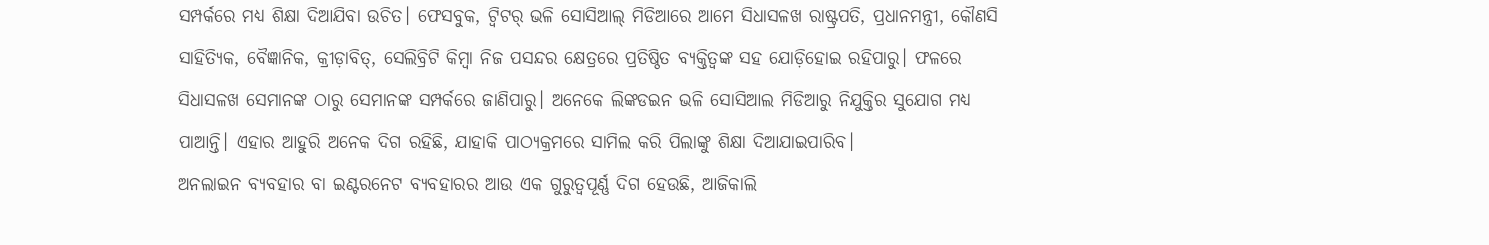ସମ୍ପର୍କରେ ମଧ୍ୟ ଶିକ୍ଷା ଦିଆଯିବା ଉଚିତ। ଫେସବୁକ, ଟ୍ୱିଟର୍ ଭଳି ସୋସିଆଲ୍ ମିଡିଆରେ ଆମେ ସିଧାସଳଖ ରାଷ୍ଟ୍ରପତି, ପ୍ରଧାନମନ୍ତ୍ରୀ, କୌଣସି ସାହିତ୍ୟିକ, ବୈଜ୍ଞାନିକ, କ୍ରୀଡ଼ାବିତ୍, ସେଲିବ୍ରିଟି କିମ୍ବା ନିଜ ପସନ୍ଦର କ୍ଷେତ୍ରରେ ପ୍ରତିଷ୍ଠିତ ବ୍ୟକ୍ତିତ୍ୱଙ୍କ ସହ ଯୋଡ଼ିହୋଇ ରହିପାରୁ। ଫଳରେ ସିଧାସଳଖ ସେମାନଙ୍କ ଠାରୁ ସେମାନଙ୍କ ସମ୍ପର୍କରେ ଜାଣିପାରୁ। ଅନେକେ ଲିଙ୍କଡଇନ ଭଳି ସୋସିଆଲ ମିଡିଆରୁ ନିଯୁକ୍ତିର ସୁଯୋଗ ମଧ୍ୟ ପାଆନ୍ତି। ଏହାର ଆହୁରି ଅନେକ ଦିଗ ରହିଛି, ଯାହାକି ପାଠ୍ୟକ୍ରମରେ ସାମିଲ କରି ପିଲାଙ୍କୁ ଶିକ୍ଷା ଦିଆଯାଇପାରିବ।
ଅନଲାଇନ ବ୍ୟବହାର ବା ଇଣ୍ଟରନେଟ ବ୍ୟବହାରର ଆଉ ଏକ ଗୁରୁତ୍ୱପୂର୍ଣ୍ଣ ଦିଗ ହେଉଛି, ଆଜିକାଲି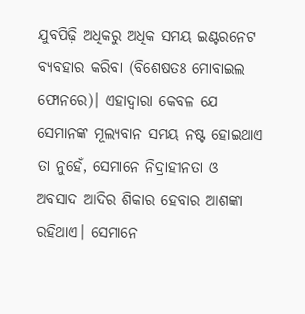ଯୁବପିଢ଼ି ଅଧିକରୁ ଅଧିକ ସମୟ ଇଣ୍ଟରନେଟ ବ୍ୟବହାର କରିବା (ବିଶେଷତଃ ମୋବାଇଲ ଫୋନରେ)। ଏହାଦ୍ୱାରା କେବଳ ଯେ ସେମାନଙ୍କ ମୂଲ୍ୟବାନ ସମୟ ନଷ୍ଟ ହୋଇଥାଏ ତା ନୁହେଁ, ସେମାନେ ନିଦ୍ରାହୀନତା ଓ ଅବସାଦ ଆଦିର ଶିକାର ହେବାର ଆଶଙ୍କା ରହିଥାଏ। ସେମାନେ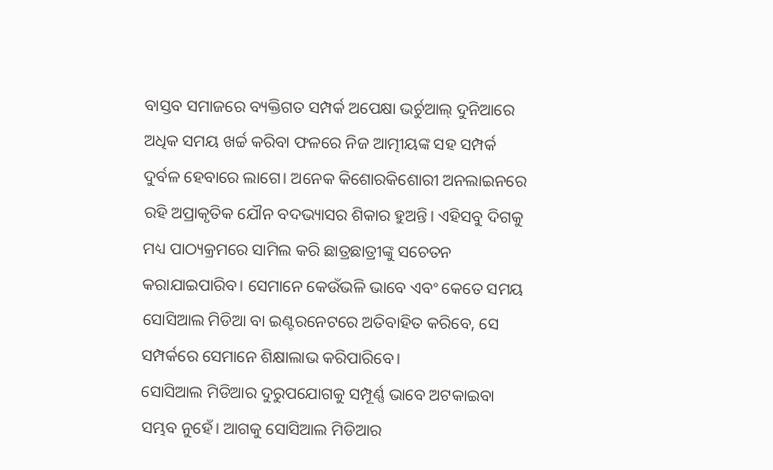ବାସ୍ତବ ସମାଜରେ ବ୍ୟକ୍ତିଗତ ସମ୍ପର୍କ ଅପେକ୍ଷା ଭର୍ଚୁଆଲ୍ ଦୁନିଆରେ ଅଧିକ ସମୟ ଖର୍ଚ୍ଚ କରିବା ଫଳରେ ନିଜ ଆତ୍ମୀୟଙ୍କ ସହ ସମ୍ପର୍କ ଦୁର୍ବଳ ହେବାରେ ଲାଗେ। ଅନେକ କିଶୋରକିଶୋରୀ ଅନଲାଇନରେ ରହି ଅପ୍ରାକୃତିକ ଯୌନ ବଦଭ୍ୟାସର ଶିକାର ହୁଅନ୍ତି। ଏହିସବୁ ଦିଗକୁ ମଧ୍ୟ ପାଠ୍ୟକ୍ରମରେ ସାମିଲ କରି ଛାତ୍ରଛାତ୍ରୀଙ୍କୁ ସଚେତନ କରାଯାଇପାରିବ। ସେମାନେ କେଉଁଭଳି ଭାବେ ଏବଂ କେତେ ସମୟ ସୋସିଆଲ ମିଡିଆ ବା ଇଣ୍ଟରନେଟରେ ଅତିବାହିତ କରିବେ, ସେ ସମ୍ପର୍କରେ ସେମାନେ ଶିକ୍ଷାଲାଭ କରିପାରିବେ।
ସୋସିଆଲ ମିଡିଆର ଦୁରୁପଯୋଗକୁ ସମ୍ପୂର୍ଣ୍ଣ ଭାବେ ଅଟକାଇବା ସମ୍ଭବ ନୁହେଁ। ଆଗକୁ ସୋସିଆଲ ମିଡିଆର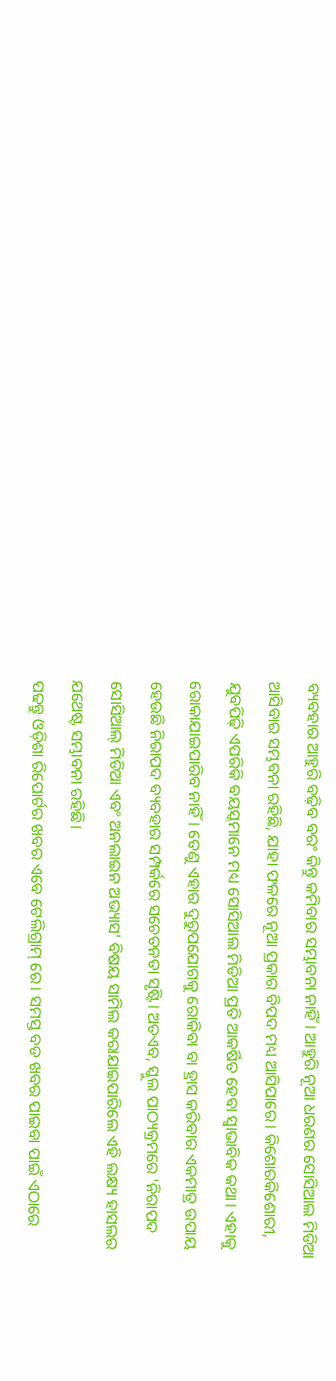ବ୍ୟବହାର ଆହୁରି ବଢ଼ିବ ବରଂ କିନ୍ତୁ କମିବାର ସମ୍ଭାବନା ନାହିଁ। ଆହୁରି ନୂଆ ଧରଣର ସୋସିଆଲ ମିଡିଆ ଆସିବାର ସମ୍ଭବନା ରହିଛି, ଯାହା ଫଳରେ ନୂଆ ପ୍ରକାର ବିପଦ ମଧ୍ୟ ଆସିପାରେ। କିଶୋରକିଶୋରୀ, ଯୁବପିଢ଼ି ଏପରିକି ବୟସ୍କମାନେ ମଧ୍ୟ ସୋସିଆଲ ମିଡିଆ ପ୍ରତି ଆକର୍ଷିତ ହେବା ସ୍ୱାଭାବିକ କଥା। ଏହାକୁ ରୋକାଯାଇପାରିବ ନାହିଁ। ତେଣୁ ଏହାର ଦୁରୁପଯୋଗକୁ ରୋକିବା ବା ହ୍ରାସ କରିବାର ଏକମାତ୍ର ଉପାୟ ହେଉଛି ନିରାପଦ ବ୍ୟବହାର ସମ୍ପର୍କରେ ସଚେତନତା ସୃଷ୍ଟି। ଅତଏବ, ସ୍କୁଲ ପାଠ୍ୟକ୍ରମରେ 'ନିରାପଦ ସୋସିଆଲ୍ ମିଡିଆ ଏବଂ ଅନଲାଇନ ଅଭ୍ୟାସ' ବିଷୟ ସାମିଲ କରାଯାଇପାରିଲେ ଏହି ଲକ୍ଷ୍ୟ ହାସଲର ଯଥେଷ୍ଟ ସମ୍ଭାବନା ରହିଛି।
ପଢନ୍ତୁ ଓଡ଼ିଶା ରିପୋର୍ଟର ଖବର ଏବେ ଟେଲିଗ୍ରାମ୍ ରେ। ସମସ୍ତ ବଡ ଖବର ପାଇବା ପାଇଁ ଏଠାରେ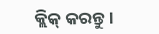କ୍ଲିକ୍ କରନ୍ତୁ।